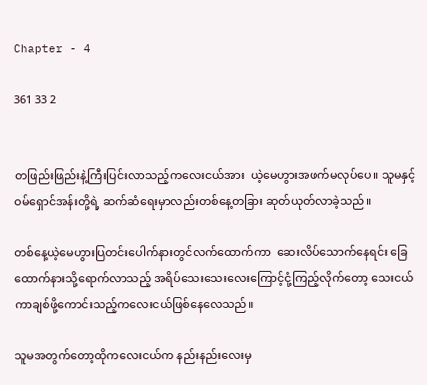Chapter - 4

361 33 2


တဖြည်းဖြည်းနဲ့ကြီးပြင်းလာသည့်ကလေးငယ်အား  ယဲ့မေဟွားအဖက်မလုပ်ပေ။ သူမနှင့်ဝမ်ရှောင်အန်းတို့ရဲ့ ဆက်ဆံရေးမှာလည်းတစ်နေ့တခြား ဆုတ်ယုတ်လာခဲ့သည်။

တစ်နေ့ယဲ့မေဟွားပြတင်းပေါက်နားတွင်လက်ထောက်ကာ  ဆေးလိပ်သောက်နေရင်း ခြေထောက်နားသို့ရောက်လာသည့် အရိပ်သေးသေးလေးကြောင့်ငုံ့ကြည့်လိုက်တော့ သေးငယ်ကာချစ်ဖို့ကောင်းသည့်ကလေးငယ်ဖြစ်နေလေသည်။

သူမအတွက်တော့ထိုကလေးငယ်က နည်းနည်းလေးမှ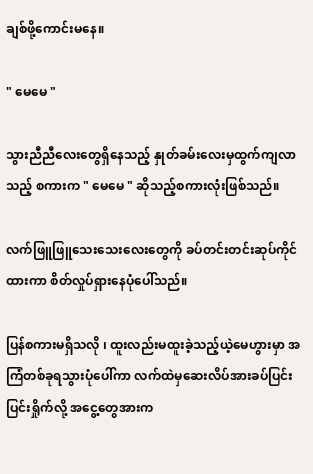ချစ်ဖို့ကောင်းမနေ။

" မေမေ "

သွားညီညီလေးတွေရှိနေသည့် နှုတ်ခမ်းလေးမှထွက်ကျလာသည့် စကားက " မေမေ " ဆိုသည့်စကားလုံးဖြစ်သည်။

လက်ဖြူဖြူသေးသေးလေးတွေကို ခပ်တင်းတင်းဆုပ်ကိုင်ထားကာ စိတ်လှုပ်ရှားနေပုံပေါ်သည်။

ပြန်စကားမရှိသလို ၊ ထူးလည်းမထူးခဲ့သည့်ယဲ့မေဟွားမှာ အကြံတစ်ခုရသွားပုံပေါ်ကာ လက်ထဲမှဆေးလိပ်အားခပ်ပြင်းပြင်းရှိုက်လို့ အငွေ့တွေအားက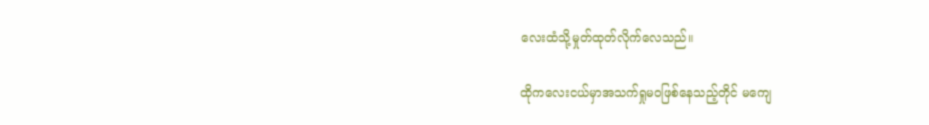လေးထံသို့မှုတ်ထုတ်လိုက်လေသည်။

ထိုကလေးငယ်မှာအသက်ရှုမဝဖြစ်နေသည့်တိုင် မကျေ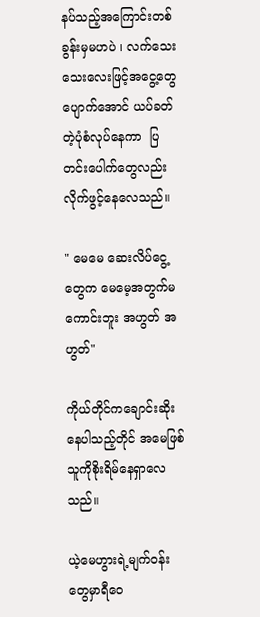နပ်သည့်အကြောင်းတစ်ခွန်းမှမဟပဲ ၊ လက်သေးသေးလေးဖြင့်အငွေ့တွေပျောက်အောင် ယပ်ခတ်တဲ့ပုံစံလုပ်နေကာ  ပြတင်းပေါက်တွေလည်းလိုက်ဖွင့်နေလေသည်။

" မေမေ ဆေးလိပ်ငွေ့တွေက မေမေ့အတွက်မကောင်းဘူး အဟွတ် အဟွတ်"

ကိုယ်တိုင်ကချောင်းဆိုးနေပါသည့်တိုင် အမေဖြစ်သူကိုစိုးရိမ်နေရှာလေသည်။

ယဲ့မေဟွားရဲ့မျက်ဝန်းတွေမှာရီဝေ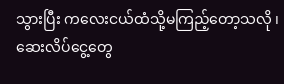သွားပြီး ကလေးငယ်ထံသို့မကြည့်တော့သလို ၊ ဆေးလိပ်ငွေ့တွေ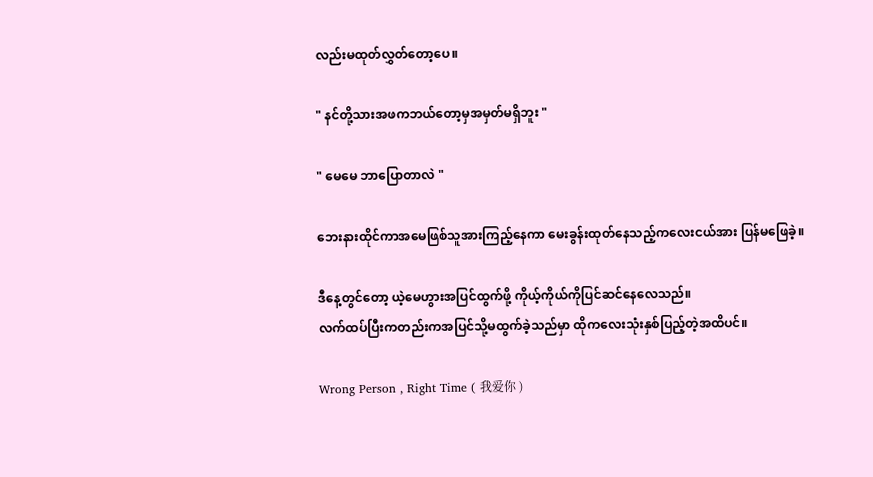လည်းမထုတ်လွှတ်တော့ပေ။

" နင်တို့သားအဖကဘယ်တော့မှအမှတ်မရှိဘူး "

" မေမေ ဘာပြောတာလဲ "

ဘေးနားထိုင်ကာအမေဖြစ်သူအားကြည့်နေကာ မေးခွန်းထုတ်နေသည့်ကလေးငယ်အား ပြန်မဖြေခဲ့။

ဒီနေ့တွင်တော့ ယဲ့မေဟွားအပြင်ထွက်ဖို့ ကိုယ့်ကိုယ်ကိုပြင်ဆင်နေလေသည်။
လက်ထပ်ပြီးကတည်းကအပြင်သို့မထွက်ခဲ့သည်မှာ ထိုကလေးသုံးနှစ်ပြည့်တဲ့အထိပင်။

Wrong Person , Right Time ( 我爱你 )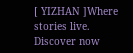[ YIZHAN ]Where stories live. Discover now